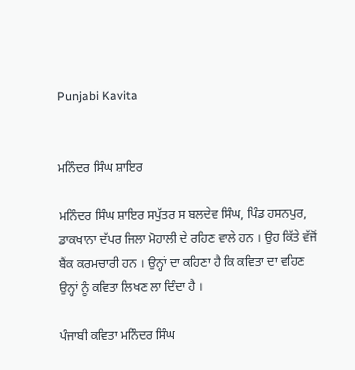Punjabi Kavita


ਮਨਿੰਦਰ ਸਿੰਘ ਸ਼ਾਇਰ

ਮਨਿੰਦਰ ਸਿੰਘ ਸ਼ਾਇਰ ਸਪੁੱਤਰ ਸ ਬਲਦੇਵ ਸਿੰਘ, ਪਿੰਡ ਹਸਨਪੁਰ, ਡਾਕਖਾਨਾ ਦੱਪਰ ਜਿਲਾ ਮੋਹਾਲੀ ਦੇ ਰਹਿਣ ਵਾਲੇ ਹਨ । ਉਹ ਕਿੱਤੇ ਵੱਜੋਂ ਬੈਂਕ ਕਰਮਚਾਰੀ ਹਨ । ਉਨ੍ਹਾਂ ਦਾ ਕਹਿਣਾ ਹੈ ਕਿ ਕਵਿਤਾ ਦਾ ਵਹਿਣ ਉਨ੍ਹਾਂ ਨੂੰ ਕਵਿਤਾ ਲਿਖਣ ਲਾ ਦਿੰਦਾ ਹੈ ।

ਪੰਜਾਬੀ ਕਵਿਤਾ ਮਨਿੰਦਰ ਸਿੰਘ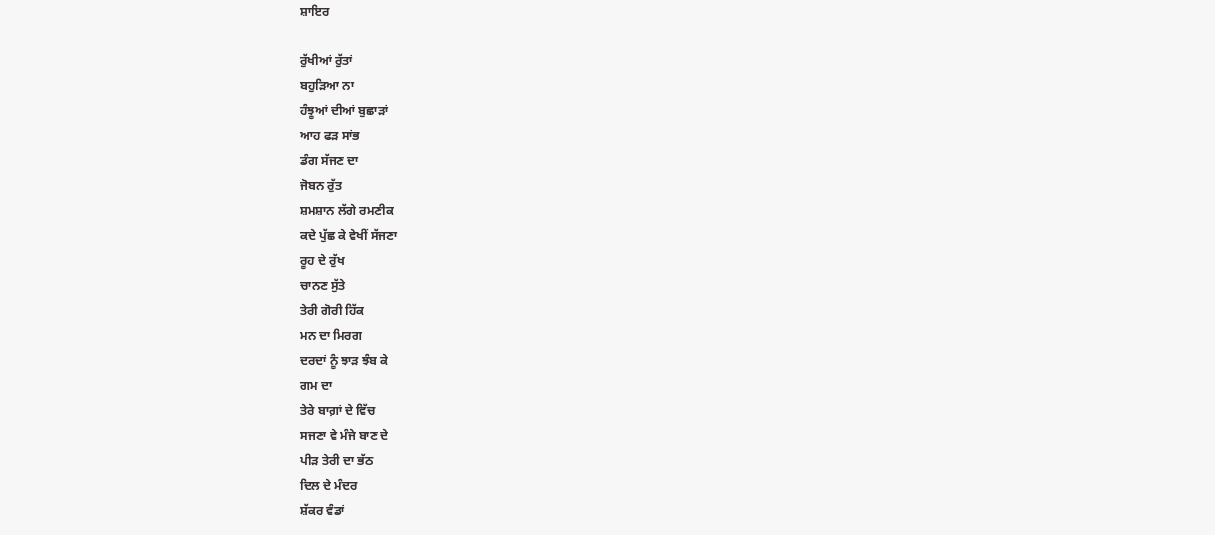ਸ਼ਾਇਰ

ਰੁੱਖੀਆਂ ਰੁੱਤਾਂ
ਬਹੁੜਿਆ ਨਾ
ਹੰਝੂਆਂ ਦੀਆਂ ਬੁਛਾੜਾਂ
ਆਹ ਫੜ ਸਾਂਭ
ਡੰਗ ਸੱਜਣ ਦਾ
ਜੋਬਨ ਰੁੱਤ
ਸ਼ਮਸ਼ਾਨ ਲੱਗੇ ਰਮਣੀਕ
ਕਦੇ ਪੁੱਛ ਕੇ ਵੇਖੀਂ ਸੱਜਣਾ
ਰੂਹ ਦੇ ਰੁੱਖ
ਚਾਨਣ ਸੁੱਤੇ
ਤੇਰੀ ਗੋਰੀ ਹਿੱਕ
ਮਨ ਦਾ ਮਿਰਗ
ਦਰਦਾਂ ਨੂੰ ਝਾੜ ਝੰਬ ਕੇ
ਗਮ ਦਾ
ਤੇਰੇ ਬਾਗ਼ਾਂ ਦੇ ਵਿੱਚ
ਸਜਣਾ ਵੇ ਮੰਜੇ ਬਾਣ ਦੇ
ਪੀੜ ਤੇਰੀ ਦਾ ਭੱਠ
ਦਿਲ ਦੇ ਮੰਦਰ
ਸ਼ੱਕਰ ਵੰਡਾਂ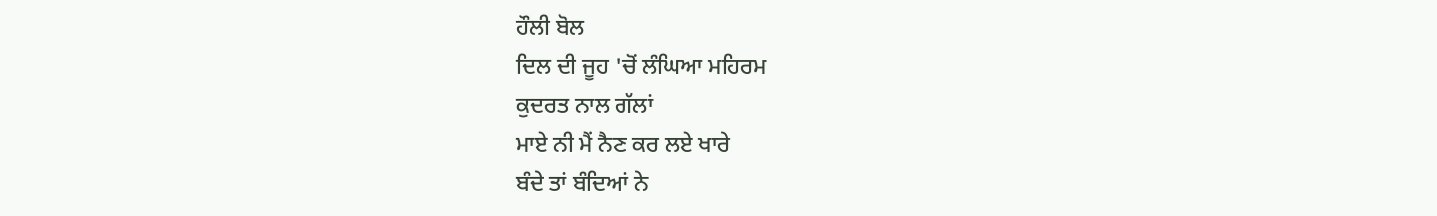ਹੌਲੀ ਬੋਲ
ਦਿਲ ਦੀ ਜੂਹ 'ਚੋਂ ਲੰਘਿਆ ਮਹਿਰਮ
ਕੁਦਰਤ ਨਾਲ ਗੱਲਾਂ
ਮਾਏ ਨੀ ਮੈਂ ਨੈਣ ਕਰ ਲਏ ਖਾਰੇ
ਬੰਦੇ ਤਾਂ ਬੰਦਿਆਂ ਨੇ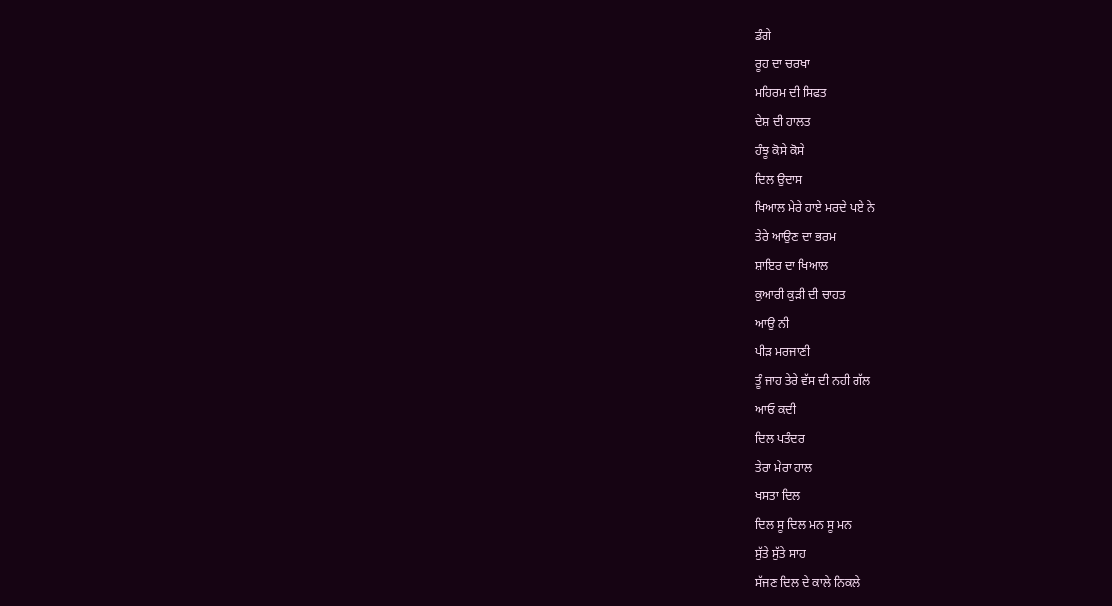ਡੰਗੇ
ਰੂਹ ਦਾ ਚਰਖਾ
ਮਹਿਰਮ ਦੀ ਸਿਫਤ
ਦੇਸ਼ ਦੀ ਹਾਲਤ
ਹੰਝੂ ਕੋਸੇ ਕੋਸੇ
ਦਿਲ ਉਦਾਸ
ਖਿਆਲ ਮੇਰੇ ਹਾਏ ਮਰਦੇ ਪਏ ਨੇ
ਤੇਰੇ ਆਉਣ ਦਾ ਭਰਮ
ਸ਼ਾਇਰ ਦਾ ਖਿਆਲ
ਕੁਆਰੀ ਕੁੜੀ ਦੀ ਚਾਹਤ
ਆਉ ਨੀ
ਪੀੜ ਮਰਜਾਣੀ
ਤੂੰ ਜਾਹ ਤੇਰੇ ਵੱਸ ਦੀ ਨਹੀ ਗੱਲ
ਆਓ ਕਦੀ
ਦਿਲ ਪਤੰਦਰ
ਤੇਰਾ ਮੇਰਾ ਹਾਲ
ਖਸਤਾ ਦਿਲ
ਦਿਲ ਸੂ ਦਿਲ ਮਨ ਸੂ ਮਨ
ਸੁੱਤੇ ਸੁੱਤੇ ਸਾਹ
ਸੱਜਣ ਦਿਲ ਦੇ ਕਾਲੇ ਨਿਕਲੇ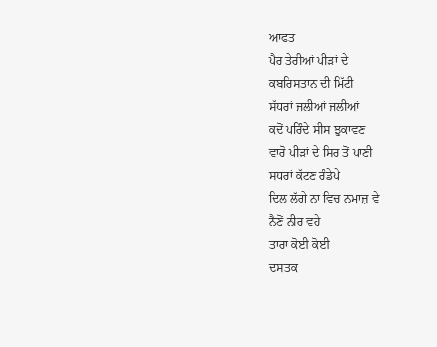ਆਫਤ
ਪੈਰ ਤੇਰੀਆਂ ਪੀੜਾਂ ਦੇ
ਕਬਰਿਸਤਾਨ ਦੀ ਮਿੱਟੀ
ਸੱਧਰਾਂ ਜਲੀਆਂ ਜਲੀਆਂ
ਕਦੋਂ ਪਰਿੰਦੇ ਸੀਸ ਝੁਕਾਵਣ
ਵਾਰੋ ਪੀੜਾਂ ਦੇ ਸਿਰ ਤੋਂ ਪਾਣੀ
ਸਧਰਾਂ ਕੱਟਣ ਰੰਡੇਪੇ
ਦਿਲ ਲੱਗੇ ਨਾ ਵਿਚ ਨਮਾਜ਼ ਵੇ
ਨੈਣੋਂ ਨੀਰ ਵਹੇ
ਤਾਰਾ ਕੋਈ ਕੋਈ
ਦਸਤਕ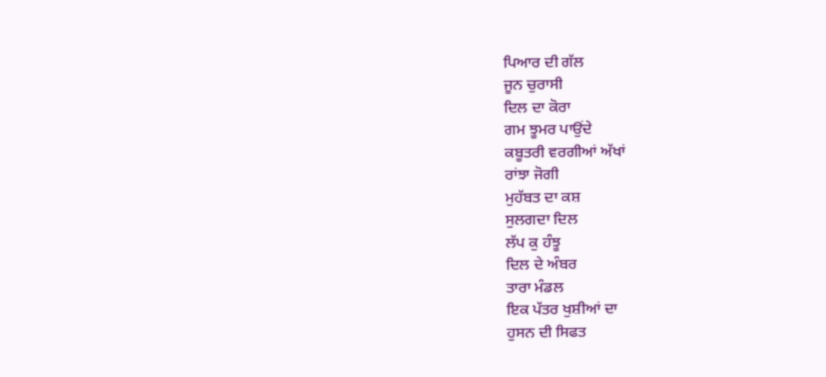ਪਿਆਰ ਦੀ ਗੱਲ
ਜੂਨ ਚੁਰਾਸੀ
ਦਿਲ ਦਾ ਕੋਰਾ
ਗਮ ਝੂਮਰ ਪਾਉਂਦੇ
ਕਬੂਤਰੀ ਵਰਗੀਆਂ ਅੱਖਾਂ
ਰਾਂਝਾ ਜੋਗੀ
ਮੁਹੱਬਤ ਦਾ ਕਸ਼
ਸੁਲਗਦਾ ਦਿਲ
ਲੱਪ ਕੁ ਹੰਝੂ
ਦਿਲ ਦੇ ਅੰਬਰ
ਤਾਰਾ ਮੰਡਲ
ਇਕ ਪੱਤਰ ਖੁਸ਼ੀਆਂ ਦਾ
ਹੁਸਨ ਦੀ ਸਿਫਤ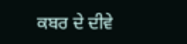ਕਬਰ ਦੇ ਦੀਵੇ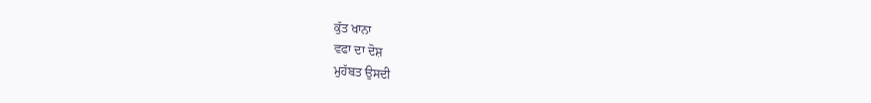ਕੁੱਤ ਖਾਨਾ
ਵਫਾ ਦਾ ਦੋਸ਼
ਮੁਹੱਬਤ ਉਸਦੀ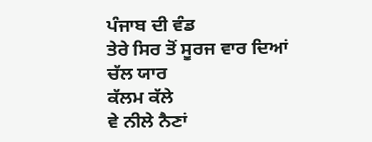ਪੰਜਾਬ ਦੀ ਵੰਡ
ਤੇਰੇ ਸਿਰ ਤੋਂ ਸੂਰਜ ਵਾਰ ਦਿਆਂ
ਚੱਲ ਯਾਰ
ਕੱਲਮ ਕੱਲੇ
ਵੇ ਨੀਲੇ ਨੈਣਾਂ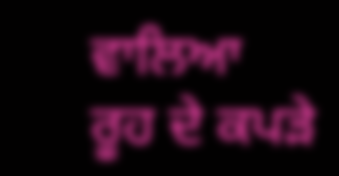ਵਾਲਿਆ
ਰੂਹ ਦੇ ਕਪੜੇ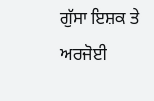ਗੁੱਸਾ ਇਸ਼ਕ ਤੇ
ਅਰਜੋਈ